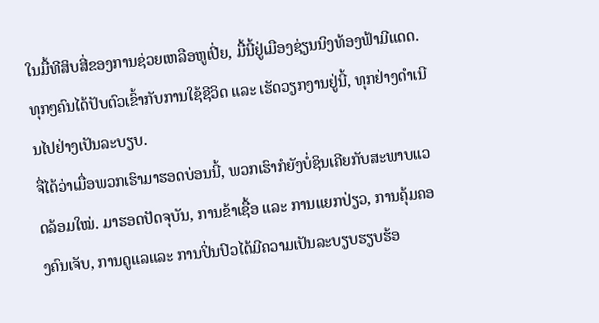ໃນມື້ທີສິບສີ່ຂອງການຊ່ວຍເຫລືອຫູເປີ່ຍ, ມື້ນີ້ຢູ່ເມືອງຊ່ຽນນິງທ້ອງຟ້າມີແດດ. ທຸກໆຄົນໄດ້ປັບຕົວເຂົ້າກັບການໃຊ້ຊີວິດ ແລະ ເຮັດວຽກງານຢູ່ນີ້, ທຸກຢ່າງດຳເນີນໄປຢ່າງເປັນລະບຽບ.
ຈື່ໄດ້ວ່າເມື່ອພວກເຮົາມາຮອດບ່ອນນີ້, ພວກເຮົາກໍຍັງບໍ່ຊິນເຄີຍກັບສະພາບແວດລ້ອມໃໝ່. ມາຮອດປັດຈຸບັນ, ການຂ້າເຊື້ອ ແລະ ການແຍກປ່ຽວ, ການຄຸ້ມຄອງຄົນເຈັບ, ການດູແລແລະ ການປິ່ນປົວໄດ້ມີຄວາມເປັນລະບຽບຮຽບຮ້ອ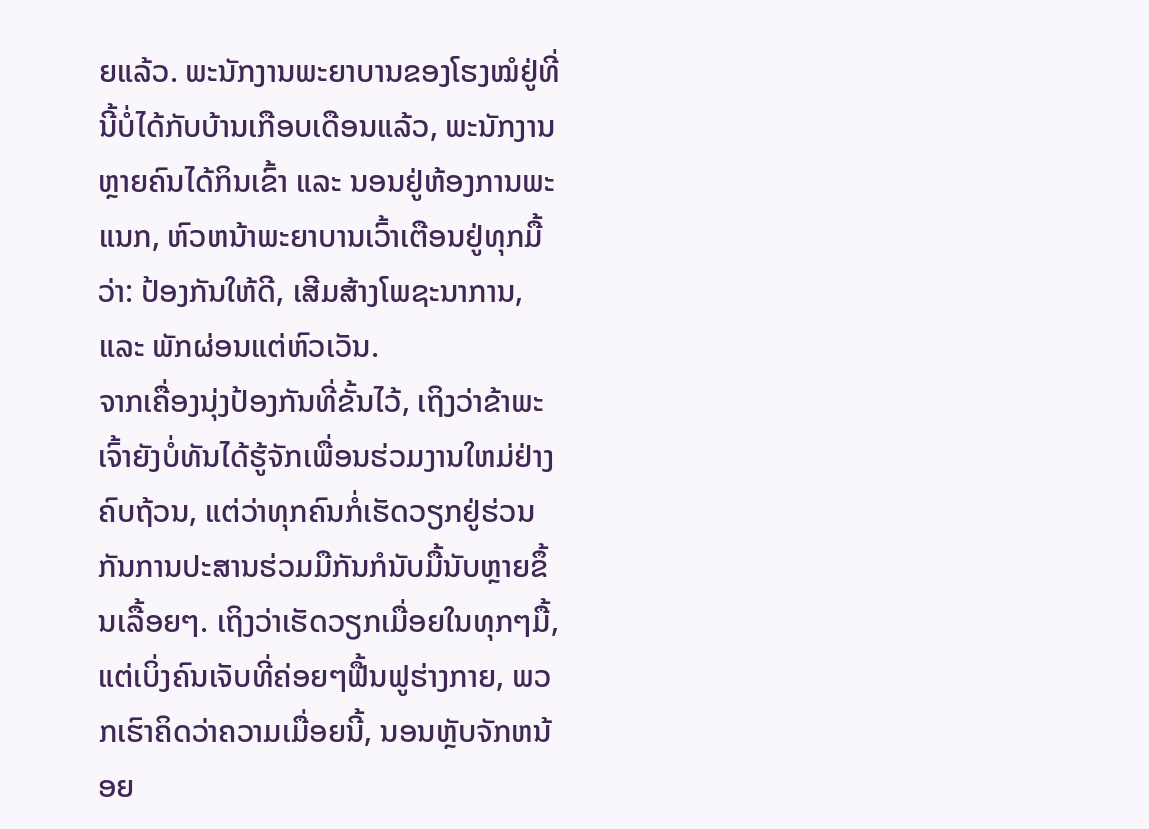ຍແລ້ວ. ພະນັກງານພະຍາບານຂອງໂຮງໝໍຢູ່ທີ່ນີ້ບໍ່ໄດ້ກັບບ້ານເກືອບເດືອນແລ້ວ, ພະນັກງານຫຼາຍຄົນໄດ້ກິນເຂົ້າ ແລະ ນອນຢູ່ຫ້ອງການພະແນກ, ຫົວຫນ້າພະຍາບານເວົ້າເຕືອນຢູ່ທຸກມື້ວ່າ: ປ້ອງກັນໃຫ້ດີ, ເສີມສ້າງໂພຊະນາການ, ແລະ ພັກຜ່ອນແຕ່ຫົວເວັນ.
ຈາກເຄື່ອງນຸ່ງປ້ອງກັນທີ່ຂັ້ນໄວ້, ເຖິງວ່າຂ້າພະເຈົ້າຍັງບໍ່ທັນໄດ້ຮູ້ຈັກເພື່ອນຮ່ວມງານໃຫມ່ຢ່າງຄົບຖ້ວນ, ແຕ່ວ່າທຸກຄົນກໍ່ເຮັດວຽກຢູ່ຮ່ວນກັນການປະສານຮ່ວມມືກັນກໍນັບມື້ນັບຫຼາຍຂຶ້ນເລື້ອຍໆ. ເຖິງວ່າເຮັດວຽກເມື່ອຍໃນທຸກໆມື້, ແຕ່ເບິ່ງຄົນເຈັບທີ່ຄ່ອຍໆຟື້ນຟູຮ່າງກາຍ, ພວກເຮົາຄິດວ່າຄວາມເມື່ອຍນີ້, ນອນຫຼັບຈັກຫນ້ອຍ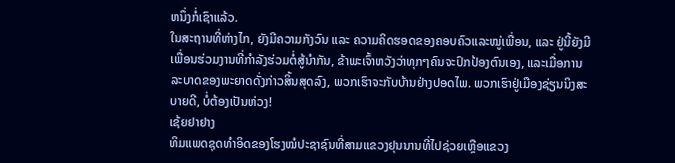ຫນຶ່ງກໍ່ເຊົາແລ້ວ.
ໃນສະຖານທີ່ຫ່າງໄກ, ຍັງມີຄວາມກັງວົນ ແລະ ຄວາມຄິດຮອດຂອງຄອບຄົວແລະໝູ່ເພື່ອນ, ແລະ ຢູ່ນີ້ຍັງມີເພື່ອນຮ່ວມງານທີ່ກຳລັງຮ່ວມຕໍ່ສູ້ນຳກັນ, ຂ້າພະເຈົ້າຫວັງວ່າທຸກໆຄົນຈະປົກປ້ອງຕົນເອງ, ແລະເມື່ອການລະບາດຂອງພະຍາດດັ່ງກ່າວສິ້ນສຸດລົງ, ພວກເຮົາຈະກັບບ້ານຢ່າງປອດໄພ. ພວກເຮົາຢູ່ເມືອງຊ່ຽນນິງສະບາຍດີ, ບໍ່ຕ້ອງເປັນຫ່ວງ!
ເຊ້ຍຢາຢາງ
ທິມແພດຊຸດທຳອິດຂອງໂຮງໝໍປະຊາຊົນທີ່ສາມແຂວງຢຸນນານທີ່ໄປຊ່ວຍເຫຼືອແຂວງ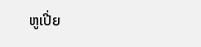ຫູເປີ່ຍ